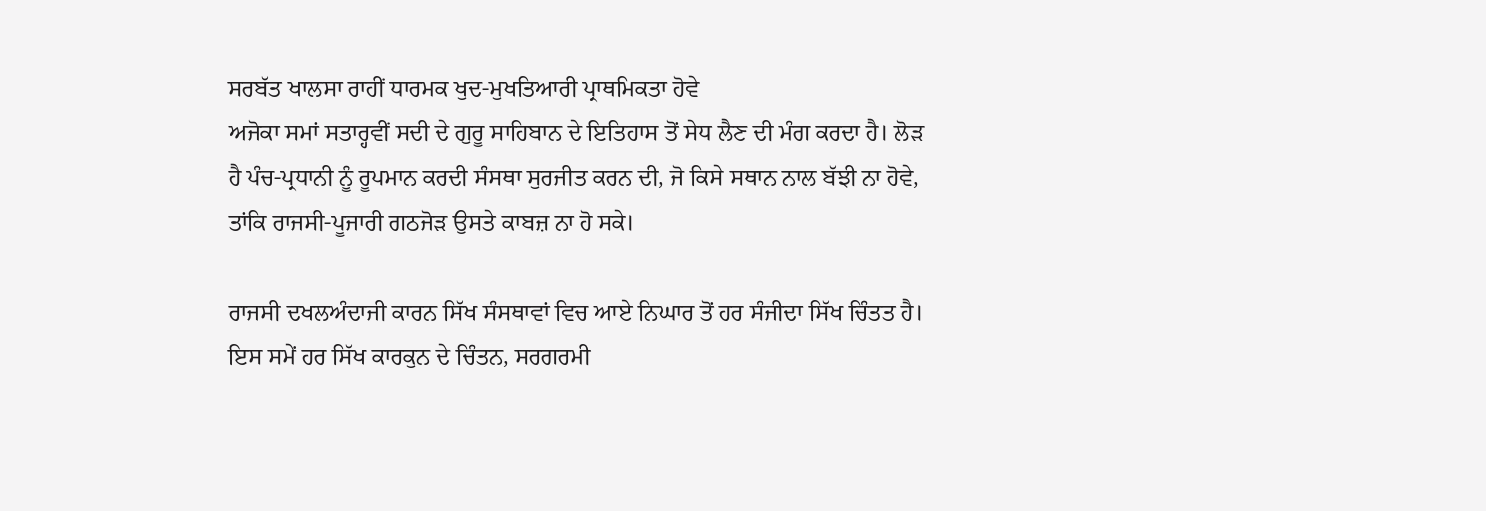ਸਰਬੱਤ ਖਾਲਸਾ ਰਾਹੀਂ ਧਾਰਮਕ ਖੁਦ-ਮੁਖਤਿਆਰੀ ਪ੍ਰਾਥਮਿਕਤਾ ਹੋਵੇ
ਅਜੋਕਾ ਸਮਾਂ ਸਤਾਰ੍ਹਵੀਂ ਸਦੀ ਦੇ ਗੁਰੂ ਸਾਹਿਬਾਨ ਦੇ ਇਤਿਹਾਸ ਤੋਂ ਸੇਧ ਲੈਣ ਦੀ ਮੰਗ ਕਰਦਾ ਹੈ। ਲੋੜ ਹੈ ਪੰਚ-ਪ੍ਰਧਾਨੀ ਨੂੰ ਰੂਪਮਾਨ ਕਰਦੀ ਸੰਸਥਾ ਸੁਰਜੀਤ ਕਰਨ ਦੀ, ਜੋ ਕਿਸੇ ਸਥਾਨ ਨਾਲ ਬੱਝੀ ਨਾ ਹੋਵੇ, ਤਾਂਕਿ ਰਾਜਸੀ-ਪੂਜਾਰੀ ਗਠਜੋੜ ਉਸਤੇ ਕਾਬਜ਼ ਨਾ ਹੋ ਸਕੇ।

ਰਾਜਸੀ ਦਖਲਅੰਦਾਜੀ ਕਾਰਨ ਸਿੱਖ ਸੰਸਥਾਵਾਂ ਵਿਚ ਆਏ ਨਿਘਾਰ ਤੋਂ ਹਰ ਸੰਜੀਦਾ ਸਿੱਖ ਚਿੰਤਤ ਹੈ। ਇਸ ਸਮੇਂ ਹਰ ਸਿੱਖ ਕਾਰਕੁਨ ਦੇ ਚਿੰਤਨ, ਸਰਗਰਮੀ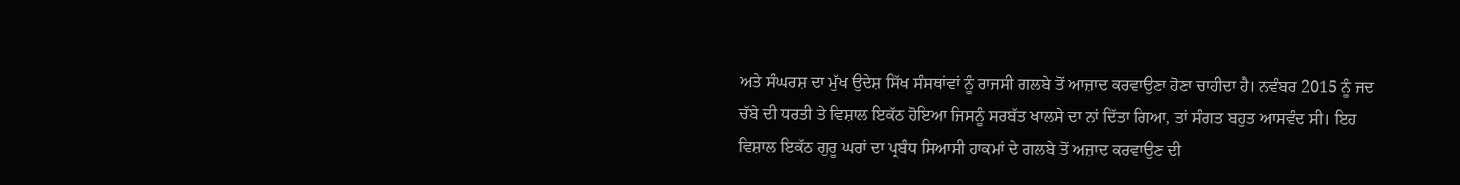ਅਤੇ ਸੰਘਰਸ਼ ਦਾ ਮੁੱਖ ਉਦੇਸ਼ ਸਿੱਖ ਸੰਸਥਾਂਵਾਂ ਨੂੰ ਰਾਜਸੀ ਗਲਬੇ ਤੋਂ ਆਜ਼ਾਦ ਕਰਵਾਉਣਾ ਹੋਣਾ ਚਾਹੀਦਾ ਹੈ। ਨਵੰਬਰ 2015 ਨੂੰ ਜਦ ਚੱਬੇ ਦੀ ਧਰਤੀ ਤੇ ਵਿਸ਼ਾਲ ਇਕੱਠ ਹੋਇਆ ਜਿਸਨੂੰ ਸਰਬੱਤ ਖਾਲਸੇ ਦਾ ਨਾਂ ਦਿੱਤਾ ਗਿਆ, ਤਾਂ ਸੰਗਤ ਬਹੁਤ ਆਸਵੰਦ ਸੀ। ਇਹ ਵਿਸ਼ਾਲ ਇਕੱਠ ਗੁਰੂ ਘਰਾਂ ਦਾ ਪ੍ਰਬੰਧ ਸਿਆਸੀ ਹਾਕਮਾਂ ਦੇ ਗਲਬੇ ਤੋਂ ਅਜ਼ਾਦ ਕਰਵਾਉਣ ਦੀ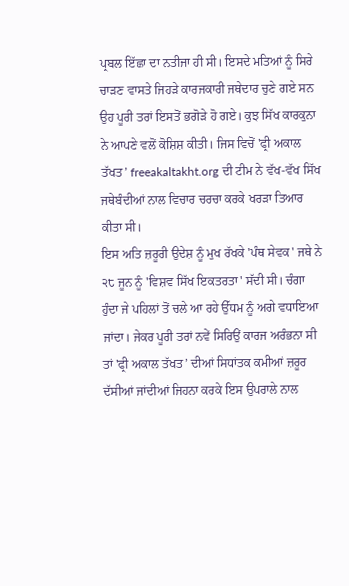ਪ੍ਰਬਲ ਇੱਛਾ ਦਾ ਨਤੀਜਾ ਹੀ ਸੀ। ਇਸਦੇ ਮਤਿਆਂ ਨੂੰ ਸਿਰੇ ਚਾੜਣ ਵਾਸਤੇ ਜਿਹੜੇ ਕਾਰਜਕਾਰੀ ਜਥੇਦਾਰ ਚੁਣੇ ਗਏ ਸਨ ਉਹ ਪੂਰੀ ਤਰਾਂ ਇਸਤੋਂ ਭਗੋੜੇ ਹੋ ਗਏ। ਕੁਝ ਸਿੱਖ ਕਾਰਕੁਨਾ ਨੇ ਆਪਣੇ ਵਲੋਂ ਕੋਸ਼ਿਸ਼ ਕੀਤੀ। ਜਿਸ ਵਿਚੋਂ 'ਫ੍ਰੀ ਅਕਾਲ ਤੱਖਤ’ freeakaltakht.org ਦੀ ਟੀਮ ਨੇ ਵੱਖ-ਵੱਖ ਸਿੱਖ ਜਥੇਬੰਦੀਆਂ ਨਾਲ ਵਿਚਾਰ ਚਰਚਾ ਕਰਕੇ ਖਰੜਾ ਤਿਆਰ ਕੀਤਾ ਸੀ।
ਇਸ ਅਤਿ ਜ਼ਰੂਰੀ ਉਦੇਸ਼ ਨੂੰ ਮੁਖ ਰੱਖਕੇ 'ਪੰਥ ਸੇਵਕ' ਜਥੇ ਨੇ ੨੮ ਜੂਨ ਨੂੰ 'ਵਿਸ਼ਵ ਸਿੱਖ ਇਕਤਰਤਾ' ਸੱਦੀ ਸੀ। ਚੰਗਾ ਹੁੰਦਾ ਜੇ ਪਹਿਲਾਂ ਤੋਂ ਚਲੇ ਆ ਰਹੇ ਉੱਧਮ ਨੂੰ ਅਗੇ ਵਧਾਇਆ ਜਾਂਦਾ। ਜੇਕਰ ਪੂਰੀ ਤਰਾਂ ਨਵੇਂ ਸਿਰਿਉਂ ਕਾਰਜ ਅਰੰਭਨਾ ਸੀ ਤਾਂ 'ਫ੍ਰੀ ਅਕਾਲ ਤੱਖਤ’ ਦੀਆਂ ਸਿਧਾਂਤਕ ਕਮੀਆਂ ਜ਼ਰੂਰ ਦੱਸੀਆਂ ਜਾਂਦੀਆਂ ਜਿਹਨਾ ਕਰਕੇ ਇਸ ਉਪਰਾਲੇ ਨਾਲ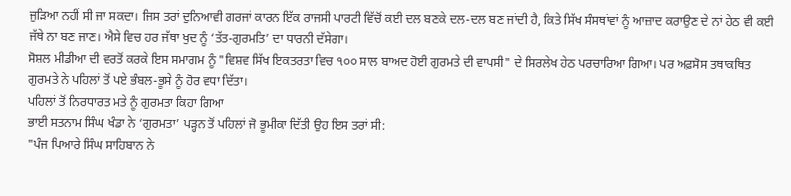ਜੁੜਿਆ ਨਹੀਂ ਸੀ ਜਾ ਸਕਦਾ। ਜਿਸ ਤਰਾਂ ਦੁਨਿਆਵੀ ਗਰਜਾਂ ਕਾਰਨ ਇੱਕ ਰਾਜਸੀ ਪਾਰਟੀ ਵਿੱਚੋਂ ਕਈ ਦਲ ਬਣਕੇ ਦਲ-ਦਲ ਬਣ ਜਾਂਦੀ ਹੈ, ਕਿਤੇ ਸਿੱਖ ਸੰਸਥਾਂਵਾਂ ਨੂੰ ਆਜ਼ਾਦ ਕਰਾਉਣ ਦੇ ਨਾਂ ਹੇਠ ਵੀ ਕਈ ਜੱਥੇ ਨਾ ਬਣ ਜਾਣ। ਐਸੇ ਵਿਚ ਹਰ ਜੱਥਾ ਖੁਦ ਨੂੰ ‘ਤੱਤ-ਗੁਰਮਤਿ’ ਦਾ ਧਾਰਨੀ ਦੱਸੇਗਾ।
ਸੋਸ਼ਲ ਮੀਡੀਆ ਦੀ ਵਰਤੋਂ ਕਰਕੇ ਇਸ ਸਮਾਗਮ ਨੂੰ "ਵਿਸ਼ਵ ਸਿੱਖ ਇਕਤਰਤਾ ਵਿਚ ੧੦੦ ਸਾਲ ਬਾਅਦ ਹੋਈ ਗੁਰਮਤੇ ਦੀ ਵਾਪਸੀ" ਦੇ ਸਿਰਲੇਖ ਹੇਠ ਪਰਚਾਰਿਆ ਗਿਆ। ਪਰ ਅਫ਼ਸੋਸ ਤਥਾਕਥਿਤ ਗੁਰਮਤੇ ਨੇ ਪਹਿਲਾਂ ਤੋਂ ਪਏ ਭੰਬਲ-ਭੂਸੇ ਨੂੰ ਹੋਰ ਵਧਾ ਦਿੱਤਾ।
ਪਹਿਲਾਂ ਤੋਂ ਨਿਰਧਾਰਤ ਮਤੇ ਨੂੰ ਗੁਰਮਤਾ ਕਿਹਾ ਗਿਆ
ਭਾਈ ਸਤਨਾਮ ਸਿੰਘ ਖੰਡਾ ਨੇ ‘ਗੁਰਮਤਾ’ ਪੜ੍ਹਨ ਤੋਂ ਪਹਿਲਾਂ ਜੋ ਭੂਮੀਕਾ ਦਿੱਤੀ ਉਹ ਇਸ ਤਰਾਂ ਸੀ:
"ਪੰਜ ਪਿਆਰੇ ਸਿੰਘ ਸਾਹਿਬਾਨ ਨੇ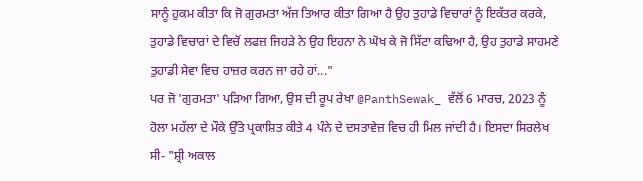ਸਾਨੂੰ ਹੁਕਮ ਕੀਤਾ ਕਿ ਜੋ ਗੁਰਮਤਾ ਅੱਜ ਤਿਆਰ ਕੀਤਾ ਗਿਆ ਹੈ ਉਹ ਤੁਹਾਡੇ ਵਿਚਾਰਾਂ ਨੂੰ ਇਕੱਤਰ ਕਰਕੇ, ਤੁਹਾਡੇ ਵਿਚਾਰਾਂ ਦੇ ਵਿਚੋਂ ਲਫਜ਼ ਜਿਹੜੇ ਨੇ ਉਹ ਇਹਨਾ ਨੇ ਘੋਖ ਕੇ ਜੋ ਸਿੱਟਾ ਕਢਿਆ ਹੈ, ਉਹ ਤੁਹਾਡੇ ਸਾਹਮਣੇ ਤੁਹਾਡੀ ਸੇਵਾ ਵਿਚ ਹਾਜ਼ਰ ਕਰਨ ਜਾ ਰਹੇ ਹਾਂ..."
ਪਰ ਜੋ 'ਗੁਰਮਤਾ' ਪੜਿਆ ਗਿਆ, ਉਸ ਦੀ ਰੂਪ ਰੇਖਾ @PanthSewak_ ਵੱਲੋਂ 6 ਮਾਰਚ, 2023 ਨੂੰ ਹੋਲਾ ਮਹੱਲਾ ਦੇ ਮੌਕੇ ਉੱਤੇ ਪ੍ਰਕਾਸ਼ਿਤ ਕੀਤੇ 4 ਪੰਨੇ ਦੇ ਦਸਤਾਵੇਜ਼ ਵਿਚ ਹੀ ਮਿਲ ਜਾਂਦੀ ਹੈ। ਇਸਦਾ ਸਿਰਲੇਖ ਸੀ- "ਸ਼੍ਰੀ ਅਕਾਲ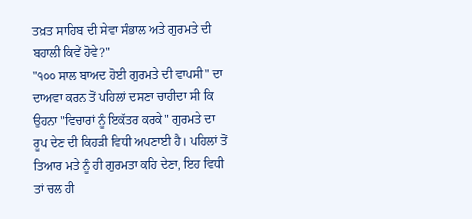ਤਖ਼ਤ ਸਾਹਿਬ ਦੀ ਸੇਵਾ ਸੰਭਾਲ ਅਤੇ ਗੁਰਮਤੇ ਦੀ ਬਹਾਲੀ ਕਿਵੇਂ ਹੋਵੇ?"
"੧੦੦ ਸਾਲ ਬਾਅਦ ਹੋਈ ਗੁਰਮਤੇ ਦੀ ਵਾਪਸੀ" ਦਾ ਦਾਅਵਾ ਕਰਨ ਤੋਂ ਪਹਿਲਾਂ ਦਸਣਾ ਚਾਹੀਦਾ ਸੀ ਕਿ ਉਹਨਾ "ਵਿਚਾਰਾਂ ਨੂੰ ਇਕੱਤਰ ਕਰਕੇ" ਗੁਰਮਤੇ ਦਾ ਰੂਪ ਦੇਣ ਦੀ ਕਿਹੜੀ ਵਿਧੀ ਅਪਣਾਈ ਹੈ। ਪਹਿਲਾਂ ਤੋਂ ਤਿਆਰ ਮਤੇ ਨੂੰ ਹੀ ਗੁਰਮਤਾ ਕਹਿ ਦੇਣਾ, ਇਹ ਵਿਧੀ ਤਾਂ ਚਲ ਹੀ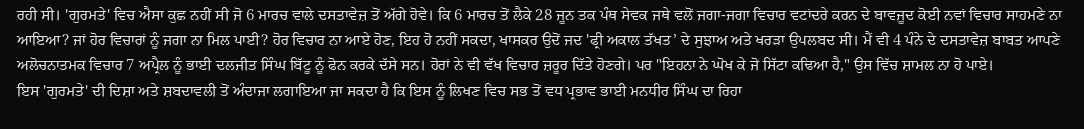ਰਹੀ ਸੀ। 'ਗੁਰਮਤੇ' ਵਿਚ ਐਸਾ ਕੁਛ ਨਹੀਂ ਸੀ ਜੋ 6 ਮਾਰਚ ਵਾਲੇ ਦਸਤਾਵੇਜ਼ ਤੋਂ ਅੱਗੇ ਹੋਵੇ। ਕਿ 6 ਮਾਰਚ ਤੋਂ ਲੈਕੇ 28 ਜੂਨ ਤਕ ਪੰਥ ਸੇਵਕ ਜਥੇ ਵਲੋਂ ਜਗਾ-ਜਗਾ ਵਿਚਾਰ ਵਟਾਂਦਰੇ ਕਰਨ ਦੇ ਬਾਵਜੂਦ ਕੋਈ ਨਵਾਂ ਵਿਚਾਰ ਸਾਹਮਣੇ ਨਾ ਆਇਆ? ਜਾਂ ਹੋਰ ਵਿਚਾਰਾਂ ਨੂੰ ਜਗਾ ਨਾ ਮਿਲ ਪਾਈ? ਹੋਰ ਵਿਚਾਰ ਨਾ ਆਏ ਹੋਣ, ਇਹ ਹੋ ਨਹੀਂ ਸਕਦਾ, ਖਾਸਕਰ ਉਦੋਂ ਜਦ 'ਫ੍ਰੀ ਅਕਾਲ ਤੱਖਤ’ ਦੇ ਸੁਝਾਅ ਅਤੇ ਖਰੜਾ ਉਪਲਬਦ ਸੀ। ਮੈਂ ਵੀ 4 ਪੰਨੇ ਦੇ ਦਸਤਾਵੇਜ਼ ਬਾਬਤ ਆਪਣੇ ਅਲੋਚਨਾਤਮਕ ਵਿਚਾਰ 7 ਅਪ੍ਰੈਲ ਨੂੰ ਭਾਈ ਦਲਜੀਤ ਸਿੰਘ ਬਿੱਟੂ ਨੂੰ ਫੋਨ ਕਰਕੇ ਦੱਸੇ ਸਨ। ਹੋਰਾਂ ਨੇ ਵੀ ਵੱਖ ਵਿਚਾਰ ਜ਼ਰੂਰ ਦਿੱਤੇ ਹੋਣਗੇ। ਪਰ "ਇਹਨਾ ਨੇ ਘੋਖ ਕੇ ਜੋ ਸਿੱਟਾ ਕਢਿਆ ਹੈ," ਉਸ ਵਿੱਚ ਸ਼ਾਮਲ ਨਾ ਹੋ ਪਾਏ।
ਇਸ 'ਗੁਰਮਤੇ' ਦੀ ਦਿਸ਼ਾ ਅਤੇ ਸ਼ਬਦਾਵਲੀ ਤੋਂ ਅੰਦਾਜਾ ਲਗਾਇਆ ਜਾ ਸਕਦਾ ਹੈ ਕਿ ਇਸ ਨੂੰ ਲਿਖਣ ਵਿਚ ਸਭ ਤੋਂ ਵਧ ਪ੍ਰਭਾਵ ਭਾਈ ਮਨਧੀਰ ਸਿੰਘ ਦਾ ਰਿਹਾ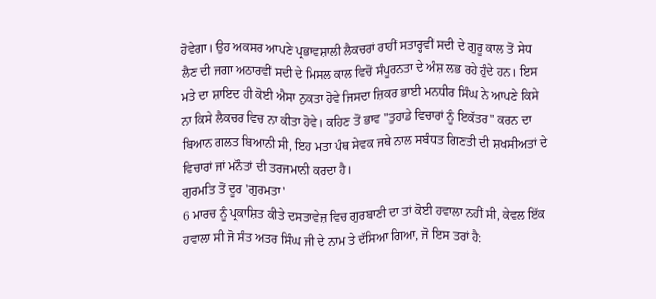ਹੋਵੇਗਾ। ਉਹ ਅਕਸਰ ਆਪਣੇ ਪ੍ਰਭਾਵਸ਼ਾਲੀ ਲੈਕਚਰਾਂ ਰਾਹੀਂ ਸਤਾਰ੍ਹਵੀਂ ਸਦੀ ਦੇ ਗੁਰੂ ਕਾਲ ਤੋਂ ਸੇਧ ਲੈਣ ਦੀ ਜਗਾ ਅਠਾਰਵੀਂ ਸਦੀ ਦੇ ਮਿਸਲ ਕਾਲ ਵਿਚੋਂ ਸੰਪੂਰਨਤਾ ਦੇ ਅੰਸ਼ ਲਭ ਰਹੇ ਹੁੰਦੇ ਹਨ। ਇਸ ਮਤੇ ਦਾ ਸ਼ਾਇਦ ਹੀ ਕੋਈ ਐਸਾ ਨੁਕਤਾ ਹੋਵੇ ਜਿਸਦਾ ਜ਼ਿਕਰ ਭਾਈ ਮਨਧੀਰ ਸਿੰਘ ਨੇ ਆਪਣੇ ਕਿਸੇ ਨਾ ਕਿਸੇ ਲੈਕਚਰ ਵਿਚ ਨਾ ਕੀਤਾ ਹੋਵੇ। ਕਹਿਣ ਤੋਂ ਭਾਵ "ਤੁਹਾਡੇ ਵਿਚਾਰਾਂ ਨੂੰ ਇਕੱਤਰ" ਕਰਨ ਦਾ ਬਿਆਨ ਗਲਤ ਬਿਆਨੀ ਸੀ, ਇਹ ਮਤਾ ਪੰਥ ਸੇਵਕ ਜਥੇ ਨਾਲ ਸਬੰਧਤ ਗਿਣਤੀ ਦੀ ਸ਼ਖਸੀਅਤਾਂ ਦੇ ਵਿਚਾਰਾਂ ਜਾਂ ਮਨੌਤਾਂ ਦੀ ਤਰਜਮਾਨੀ ਕਰਦਾ ਹੈ।
ਗੁਰਮਤਿ ਤੋਂ ਦੂਰ 'ਗੁਰਮਤਾ'
6 ਮਾਰਚ ਨੂੰ ਪ੍ਰਕਾਸ਼ਿਤ ਕੀਤੇ ਦਸਤਾਵੇਜ਼ ਵਿਚ ਗੁਰਬਾਣੀ ਦਾ ਤਾਂ ਕੋਈ ਹਵਾਲਾ ਨਹੀਂ ਸੀ, ਕੇਵਲ ਇੱਕ ਹਵਾਲਾ ਸੀ ਜੋ ਸੰਤ ਅਤਰ ਸਿੰਘ ਜੀ ਦੇ ਨਾਮ ਤੇ ਦੱਸਿਆ ਗਿਆ, ਜੋ ਇਸ ਤਰਾਂ ਹੈ: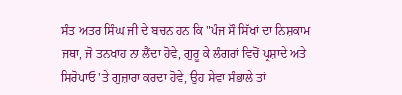ਸੰਤ ਅਤਰ ਸਿੰਘ ਜੀ ਦੇ ਬਚਨ ਹਨ ਕਿ "ਪੰਜ ਸੌ ਸਿੱਖਾਂ ਦਾ ਨਿਸ਼ਕਾਮ ਜਥਾ, ਜੋ ਤਨਖਾਹ ਨਾ ਲੈਂਦਾ ਹੋਵੇ, ਗੁਰੂ ਕੇ ਲੰਗਰਾਂ ਵਿਚੋਂ ਪ੍ਰਸ਼ਾਦੇ ਅਤੇ ਸਿਰੋਪਾਓ 'ਤੇ ਗੁਜ਼ਾਰਾ ਕਰਦਾ ਹੋਵੇ, ਉਹ ਸੇਵਾ ਸੰਭਾਲੇ ਤਾਂ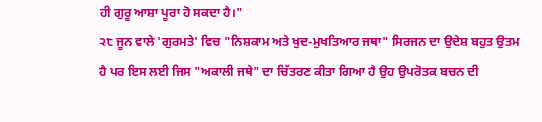ਹੀ ਗੁਰੂ ਆਸ਼ਾ ਪੂਰਾ ਹੋ ਸਕਦਾ ਹੈ।"
੨੮ ਜੂਨ ਵਾਲੇ 'ਗੁਰਮਤੇ' ਵਿਚ "ਨਿਸ਼ਕਾਮ ਅਤੇ ਖੁਦ-ਮੁਖਤਿਆਰ ਜਥਾ" ਸਿਰਜਨ ਦਾ ਉਦੇਸ਼ ਬਹੁਤ ਉਤਮ ਹੈ ਪਰ ਇਸ ਲਈ ਜਿਸ "ਅਕਾਲੀ ਜਥੇ" ਦਾ ਚਿੱਤਰਣ ਕੀਤਾ ਗਿਆ ਹੈ ਉਹ ਉਪਰੋਤਕ ਬਚਨ ਦੀ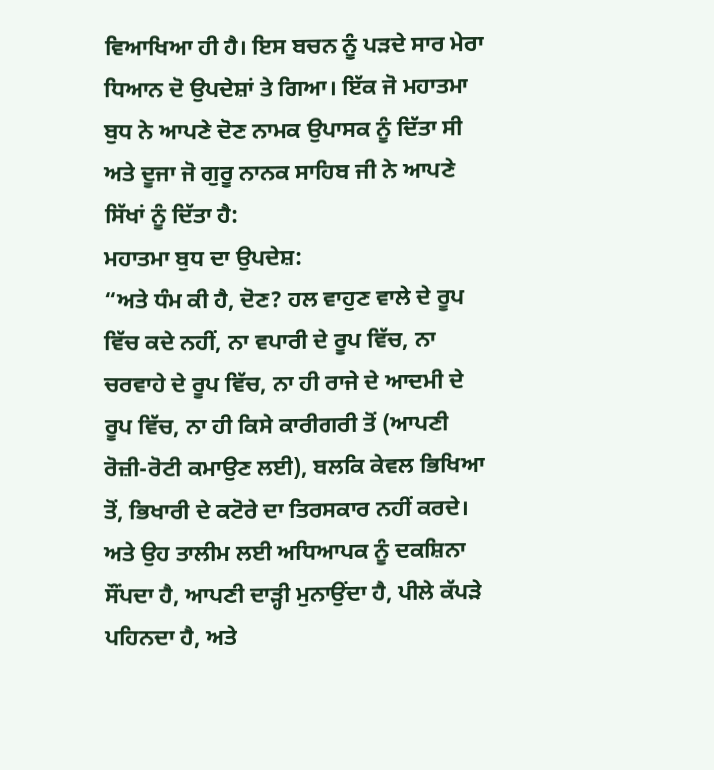ਵਿਆਖਿਆ ਹੀ ਹੈ। ਇਸ ਬਚਨ ਨੂੰ ਪੜਦੇ ਸਾਰ ਮੇਰਾ ਧਿਆਨ ਦੋ ਉਪਦੇਸ਼ਾਂ ਤੇ ਗਿਆ। ਇੱਕ ਜੋ ਮਹਾਤਮਾ ਬੁਧ ਨੇ ਆਪਣੇ ਦੋਣ ਨਾਮਕ ਉਪਾਸਕ ਨੂੰ ਦਿੱਤਾ ਸੀ ਅਤੇ ਦੂਜਾ ਜੋ ਗੁਰੂ ਨਾਨਕ ਸਾਹਿਬ ਜੀ ਨੇ ਆਪਣੇ ਸਿੱਖਾਂ ਨੂੰ ਦਿੱਤਾ ਹੈ:
ਮਹਾਤਮਾ ਬੁਧ ਦਾ ਉਪਦੇਸ਼:
“ਅਤੇ ਧੰਮ ਕੀ ਹੈ, ਦੋਣ? ਹਲ ਵਾਹੁਣ ਵਾਲੇ ਦੇ ਰੂਪ ਵਿੱਚ ਕਦੇ ਨਹੀਂ, ਨਾ ਵਪਾਰੀ ਦੇ ਰੂਪ ਵਿੱਚ, ਨਾ ਚਰਵਾਹੇ ਦੇ ਰੂਪ ਵਿੱਚ, ਨਾ ਹੀ ਰਾਜੇ ਦੇ ਆਦਮੀ ਦੇ ਰੂਪ ਵਿੱਚ, ਨਾ ਹੀ ਕਿਸੇ ਕਾਰੀਗਰੀ ਤੋਂ (ਆਪਣੀ ਰੋਜ਼ੀ-ਰੋਟੀ ਕਮਾਉਣ ਲਈ), ਬਲਕਿ ਕੇਵਲ ਭਿਖਿਆ ਤੋਂ, ਭਿਖਾਰੀ ਦੇ ਕਟੋਰੇ ਦਾ ਤਿਰਸਕਾਰ ਨਹੀਂ ਕਰਦੇ।
ਅਤੇ ਉਹ ਤਾਲੀਮ ਲਈ ਅਧਿਆਪਕ ਨੂੰ ਦਕਸ਼ਿਨਾ ਸੌਂਪਦਾ ਹੈ, ਆਪਣੀ ਦਾੜ੍ਹੀ ਮੁਨਾਉਂਦਾ ਹੈ, ਪੀਲੇ ਕੱਪੜੇ ਪਹਿਨਦਾ ਹੈ, ਅਤੇ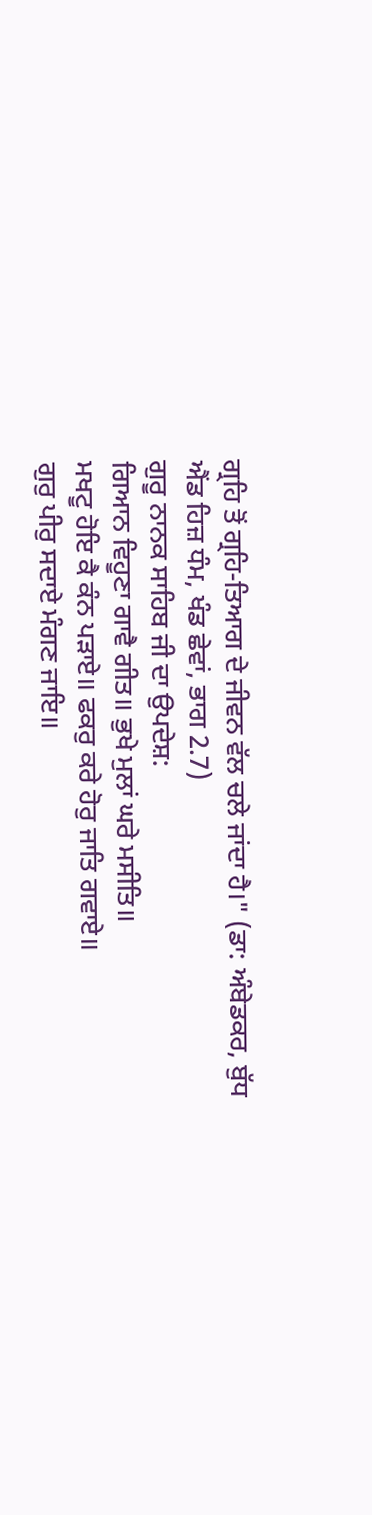ਗ੍ਰਹਿ ਤੋਂ ਗ੍ਰਹਿ-ਤਿਆਗ ਦੇ ਜੀਵਨ ਵੱਲ ਚਲੇ ਜਾਂਦਾ ਹੈ।" (ਡਾ: ਅੰਬੇਡਕਰ, ਬੁੱਧ ਐਂਡ ਹਿਜ਼ ਧੰਮ, ਖੰਡ ਛੇਵਾਂ, ਭਾਗ 2.7)
ਗੁਰੂ ਨਾਨਕ ਸਾਹਿਬ ਜੀ ਦਾ ਉਪਦੇਸ਼:
ਗਿਆਨ ਵਿਹੂਣਾ ਗਾਵੈ ਗੀਤ॥ ਭੁਖੇ ਮੁਲਾਂ ਘਰੇ ਮਸੀਤਿ॥
ਮਖਟੂ ਹੋਇ ਕੈ ਕੰਨ ਪੜਾਏ॥ ਫਕਰੁ ਕਰੇ ਹੋਰੁ ਜਾਤਿ ਗਵਾਏ॥
ਗੁਰੁ ਪੀਰੁ ਸਦਾਏ ਮੰਗਣ ਜਾਇ॥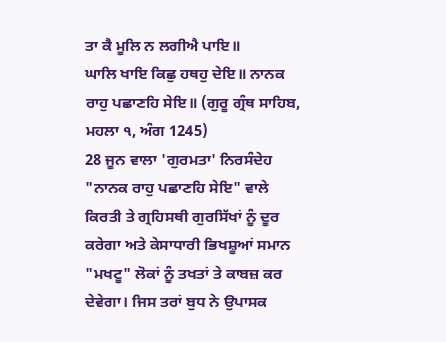ਤਾ ਕੈ ਮੂਲਿ ਨ ਲਗੀਐ ਪਾਇ॥
ਘਾਲਿ ਖਾਇ ਕਿਛੁ ਹਥਹੁ ਦੇਇ॥ ਨਾਨਕ ਰਾਹੁ ਪਛਾਣਹਿ ਸੇਇ॥ (ਗੁਰੂ ਗ੍ਰੰਥ ਸਾਹਿਬ, ਮਹਲਾ ੧, ਅੰਗ 1245)
28 ਜੂਨ ਵਾਲਾ 'ਗੁਰਮਤਾ' ਨਿਰਸੰਦੇਹ "ਨਾਨਕ ਰਾਹੁ ਪਛਾਣਹਿ ਸੇਇ" ਵਾਲੇ ਕਿਰਤੀ ਤੇ ਗ੍ਰਹਿਸਥੀ ਗੁਰਸਿੱਖਾਂ ਨੂੰ ਦੂਰ ਕਰੇਗਾ ਅਤੇ ਕੇਸਾਧਾਰੀ ਭਿਖਸ਼ੂਆਂ ਸਮਾਨ "ਮਖਟੂ" ਲੋਕਾਂ ਨੂੰ ਤਖਤਾਂ ਤੇ ਕਾਬਜ਼ ਕਰ ਦੇਵੇਗਾ। ਜਿਸ ਤਰਾਂ ਬੁਧ ਨੇ ਉਪਾਸਕ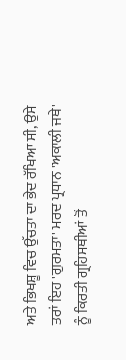ਅਤੇ ਭਿਖਸ਼ੂ ਵਿਚ ਉੱਚਤਾ ਦਾ ਭੇਦ ਰੱਖਿਆ ਸੀ, ਉਸੇ ਤਰਾਂ ਇਹ 'ਗੁਰਮਤਾ' ਮਰਦ ਪ੍ਰਧਾਨ 'ਅਕਾਲੀ ਜਥੇ' ਨੂੰ ਕਿਰਤੀ ਗ੍ਰਹਿਸਥੀਆਂ ਤੋਂ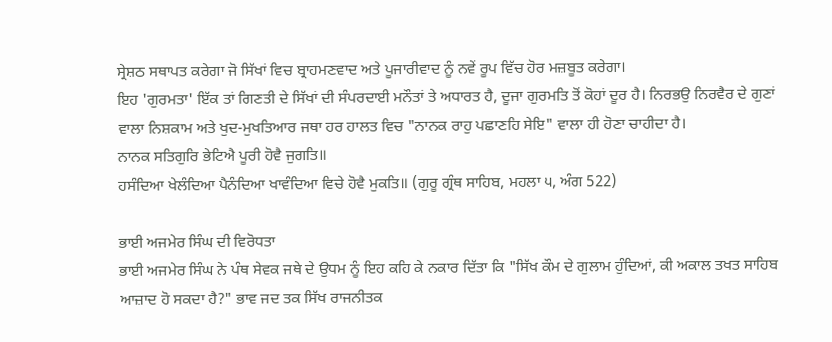ਸ੍ਰੇਸ਼ਠ ਸਥਾਪਤ ਕਰੇਗਾ ਜੋ ਸਿੱਖਾਂ ਵਿਚ ਬ੍ਰਾਹਮਣਵਾਦ ਅਤੇ ਪੂਜਾਰੀਵਾਦ ਨੂੰ ਨਵੇਂ ਰੂਪ ਵਿੱਚ ਹੋਰ ਮਜ਼ਬੂਤ ਕਰੇਗਾ।
ਇਹ 'ਗੁਰਮਤਾ' ਇੱਕ ਤਾਂ ਗਿਣਤੀ ਦੇ ਸਿੱਖਾਂ ਦੀ ਸੰਪਰਦਾਈ ਮਨੌਤਾਂ ਤੇ ਅਧਾਰਤ ਹੈ, ਦੂਜਾ ਗੁਰਮਤਿ ਤੋਂ ਕੋਹਾਂ ਦੂਰ ਹੈ। ਨਿਰਭਉ ਨਿਰਵੈਰ ਦੇ ਗੁਣਾਂ ਵਾਲਾ ਨਿਸ਼ਕਾਮ ਅਤੇ ਖੁਦ-ਮੁਖਤਿਆਰ ਜਥਾ ਹਰ ਹਾਲਤ ਵਿਚ "ਨਾਨਕ ਰਾਹੁ ਪਛਾਣਹਿ ਸੇਇ" ਵਾਲਾ ਹੀ ਹੋਣਾ ਚਾਹੀਦਾ ਹੈ।
ਨਾਨਕ ਸਤਿਗੁਰਿ ਭੇਟਿਐ ਪੂਰੀ ਹੋਵੈ ਜੁਗਤਿ॥
ਹਸੰਦਿਆ ਖੇਲੰਦਿਆ ਪੈਨੰਦਿਆ ਖਾਵੰਦਿਆ ਵਿਚੇ ਹੋਵੈ ਮੁਕਤਿ॥ (ਗੁਰੂ ਗ੍ਰੰਥ ਸਾਹਿਬ, ਮਹਲਾ ੫, ਅੰਗ 522)

ਭਾਈ ਅਜਮੇਰ ਸਿੰਘ ਦੀ ਵਿਰੋਧਤਾ
ਭਾਈ ਅਜਮੇਰ ਸਿੰਘ ਨੇ ਪੰਥ ਸੇਵਕ ਜਥੇ ਦੇ ਉਧਮ ਨੂੰ ਇਹ ਕਹਿ ਕੇ ਨਕਾਰ ਦਿੱਤਾ ਕਿ "ਸਿੱਖ ਕੌਮ ਦੇ ਗੁਲਾਮ ਹੁੰਦਿਆਂ, ਕੀ ਅਕਾਲ ਤਖਤ ਸਾਹਿਬ ਆਜ਼ਾਦ ਹੋ ਸਕਦਾ ਹੈ?" ਭਾਵ ਜਦ ਤਕ ਸਿੱਖ ਰਾਜਨੀਤਕ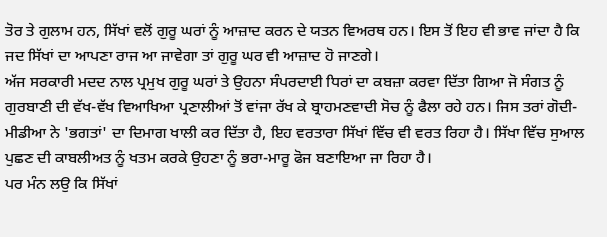ਤੋਰ ਤੇ ਗੁਲਾਮ ਹਨ, ਸਿੱਖਾਂ ਵਲੋਂ ਗੁਰੂ ਘਰਾਂ ਨੂੰ ਆਜ਼ਾਦ ਕਰਨ ਦੇ ਯਤਨ ਵਿਅਰਥ ਹਨ। ਇਸ ਤੋਂ ਇਹ ਵੀ ਭਾਵ ਜਾਂਦਾ ਹੈ ਕਿ ਜਦ ਸਿੱਖਾਂ ਦਾ ਆਪਣਾ ਰਾਜ ਆ ਜਾਵੇਗਾ ਤਾਂ ਗੁਰੂ ਘਰ ਵੀ ਆਜ਼ਾਦ ਹੋ ਜਾਣਗੇ।
ਅੱਜ ਸਰਕਾਰੀ ਮਦਦ ਨਾਲ ਪ੍ਰਮੁਖ ਗੁਰੂ ਘਰਾਂ ਤੇ ਉਹਨਾ ਸੰਪਰਦਾਈ ਧਿਰਾਂ ਦਾ ਕਬਜ਼ਾ ਕਰਵਾ ਦਿੱਤਾ ਗਿਆ ਜੋ ਸੰਗਤ ਨੂੰ ਗੁਰਬਾਣੀ ਦੀ ਵੱਖ-ਵੱਖ ਵਿਆਖਿਆ ਪ੍ਰਣਾਲੀਆਂ ਤੋਂ ਵਾਂਜਾ ਰੱਖ ਕੇ ਬ੍ਰਾਹਮਣਵਾਦੀ ਸੋਚ ਨੂੰ ਫੈਲਾ ਰਹੇ ਹਨ। ਜਿਸ ਤਰਾਂ ਗੋਦੀ-ਮੀਡੀਆ ਨੇ 'ਭਗਤਾਂ' ਦਾ ਦਿਮਾਗ ਖਾਲੀ ਕਰ ਦਿੱਤਾ ਹੈ, ਇਹ ਵਰਤਾਰਾ ਸਿੱਖਾਂ ਵਿੱਚ ਵੀ ਵਰਤ ਰਿਹਾ ਹੈ। ਸਿੱਖਾ ਵਿੱਚ ਸੁਆਲ ਪੁਛਣ ਦੀ ਕਾਬਲੀਅਤ ਨੂੰ ਖਤਮ ਕਰਕੇ ਉਹਣਾ ਨੂੰ ਭਰਾ-ਮਾਰੂ ਫੋਜ ਬਣਾਇਆ ਜਾ ਰਿਹਾ ਹੈ।
ਪਰ ਮੰਨ ਲਉ ਕਿ ਸਿੱਖਾਂ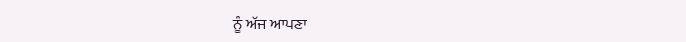ਨੂੰ ਅੱਜ ਆਪਣਾ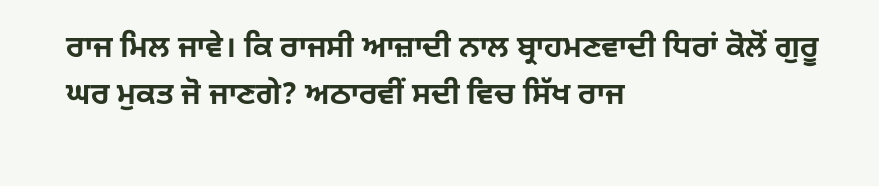ਰਾਜ ਮਿਲ ਜਾਵੇ। ਕਿ ਰਾਜਸੀ ਆਜ਼ਾਦੀ ਨਾਲ ਬ੍ਰਾਹਮਣਵਾਦੀ ਧਿਰਾਂ ਕੋਲੋਂ ਗੁਰੂ ਘਰ ਮੁਕਤ ਜੋ ਜਾਣਗੇ? ਅਠਾਰਵੀਂ ਸਦੀ ਵਿਚ ਸਿੱਖ ਰਾਜ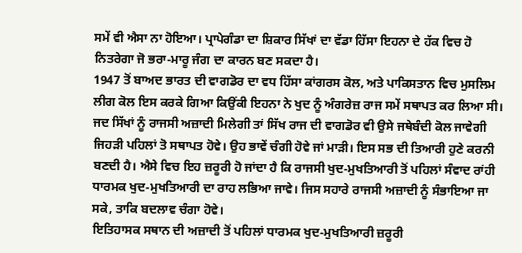ਸਮੇਂ ਵੀ ਐਸਾ ਨਾ ਹੋਇਆ। ਪ੍ਰਾਪੇਗੰਡਾ ਦਾ ਸ਼ਿਕਾਰ ਸਿੱਖਾਂ ਦਾ ਵੱਡਾ ਹਿੱਸਾ ਇਹਨਾ ਦੇ ਹੱਕ ਵਿਚ ਹੋ ਨਿਤਰੇਗਾ ਜੋ ਭਰਾ-ਮਾਰੂ ਜੰਗ ਦਾ ਕਾਰਨ ਬਣ ਸਕਦਾ ਹੈ।
1947 ਤੋਂ ਬਾਅਦ ਭਾਰਤ ਦੀ ਵਾਗਡੋਰ ਦਾ ਵਧ ਹਿੱਸਾ ਕਾਂਗਰਸ ਕੋਲ, ਅਤੇ ਪਾਕਿਸਤਾਨ ਵਿਚ ਮੁਸਲਿਮ ਲੀਗ ਕੋਲ ਇਸ ਕਰਕੇ ਗਿਆ ਕਿਉਂਕੀ ਇਹਨਾ ਨੇ ਖੁਦ ਨੂੰ ਅੰਗਰੇਜ਼ ਰਾਜ ਸਮੇਂ ਸਥਾਪਤ ਕਰ ਲਿਆ ਸੀ। ਜਦ ਸਿੱਖਾਂ ਨੂੰ ਰਾਜਸੀ ਅਜ਼ਾਦੀ ਮਿਲੇਗੀ ਤਾਂ ਸਿੱਖ ਰਾਜ ਦੀ ਵਾਗਡੋਰ ਵੀ ਉਸੇ ਜਥੇਬੰਦੀ ਕੋਲ ਜਾਵੇਗੀ ਜਿਹੜੀ ਪਹਿਲਾਂ ਤੋ ਸਥਾਪਤ ਹੋਵੇ। ਉਹ ਭਾਵੇਂ ਚੰਗੀ ਹੋਵੇ ਜਾਂ ਮਾੜੀ। ਇਸ ਸਭ ਦੀ ਤਿਆਰੀ ਹੁਣੇ ਕਰਨੀ ਬਣਦੀ ਹੈ। ਐਸੇ ਵਿਚ ਇਹ ਜ਼ਰੂਰੀ ਹੋ ਜਾਂਦਾ ਹੈ ਕਿ ਰਾਜਸੀ ਖੁਦ-ਮੁਖਤਿਆਰੀ ਤੋਂ ਪਹਿਲਾਂ ਸੰਵਾਦ ਰਾਂਹੀ ਧਾਰਮਕ ਖੁਦ-ਮੁਖਤਿਆਰੀ ਦਾ ਰਾਹ ਲਭਿਆ ਜਾਵੇ। ਜਿਸ ਸਹਾਰੇ ਰਾਜਸੀ ਅਜ਼ਾਦੀ ਨੂੰ ਸੰਭਾਇਆ ਜਾ ਸਕੇ, ਤਾਕਿ ਬਦਲਾਵ ਚੰਗਾ ਹੋਵੇ।
ਇਤਿਹਾਸਕ ਸਥਾਨ ਦੀ ਅਜ਼ਾਦੀ ਤੋਂ ਪਹਿਲਾਂ ਧਾਰਮਕ ਖੁਦ-ਮੁਖਤਿਆਰੀ ਜ਼ਰੂਰੀ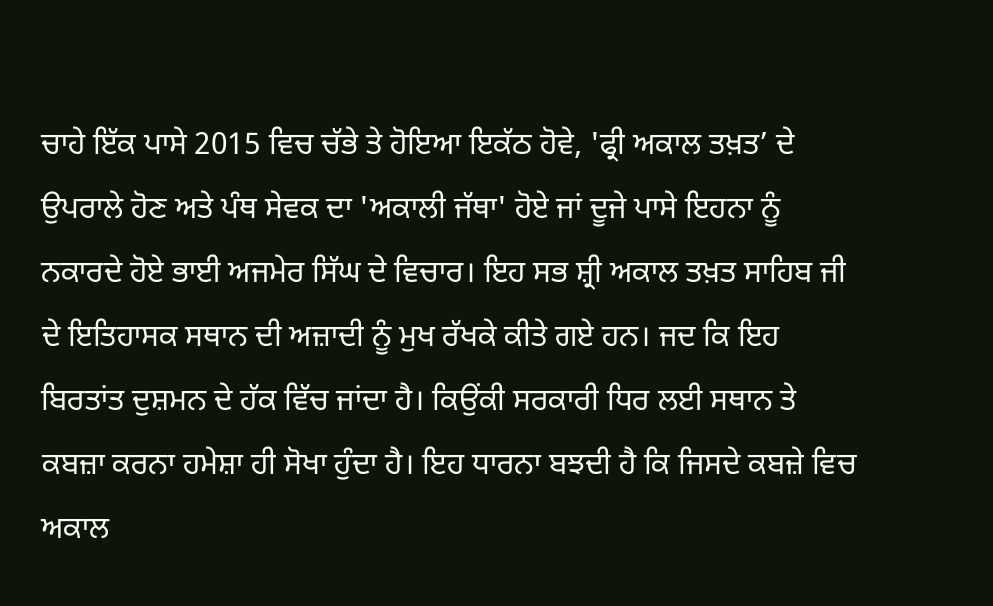ਚਾਹੇ ਇੱਕ ਪਾਸੇ 2015 ਵਿਚ ਚੱਭੇ ਤੇ ਹੋਇਆ ਇਕੱਠ ਹੋਵੇ, 'ਫ੍ਰੀ ਅਕਾਲ ਤਖ਼ਤ’ ਦੇ ਉਪਰਾਲੇ ਹੋਣ ਅਤੇ ਪੰਥ ਸੇਵਕ ਦਾ 'ਅਕਾਲੀ ਜੱਥਾ' ਹੋਏ ਜਾਂ ਦੂਜੇ ਪਾਸੇ ਇਹਨਾ ਨੂੰ ਨਕਾਰਦੇ ਹੋਏ ਭਾਈ ਅਜਮੇਰ ਸਿੱਘ ਦੇ ਵਿਚਾਰ। ਇਹ ਸਭ ਸ਼੍ਰੀ ਅਕਾਲ ਤਖ਼ਤ ਸਾਹਿਬ ਜੀ ਦੇ ਇਤਿਹਾਸਕ ਸਥਾਨ ਦੀ ਅਜ਼ਾਦੀ ਨੂੰ ਮੁਖ ਰੱਖਕੇ ਕੀਤੇ ਗਏ ਹਨ। ਜਦ ਕਿ ਇਹ ਬਿਰਤਾਂਤ ਦੁਸ਼ਮਨ ਦੇ ਹੱਕ ਵਿੱਚ ਜਾਂਦਾ ਹੈ। ਕਿਉਂਕੀ ਸਰਕਾਰੀ ਧਿਰ ਲਈ ਸਥਾਨ ਤੇ ਕਬਜ਼ਾ ਕਰਨਾ ਹਮੇਸ਼ਾ ਹੀ ਸੋਖਾ ਹੁੰਦਾ ਹੈ। ਇਹ ਧਾਰਨਾ ਬਝਦੀ ਹੈ ਕਿ ਜਿਸਦੇ ਕਬਜ਼ੇ ਵਿਚ ਅਕਾਲ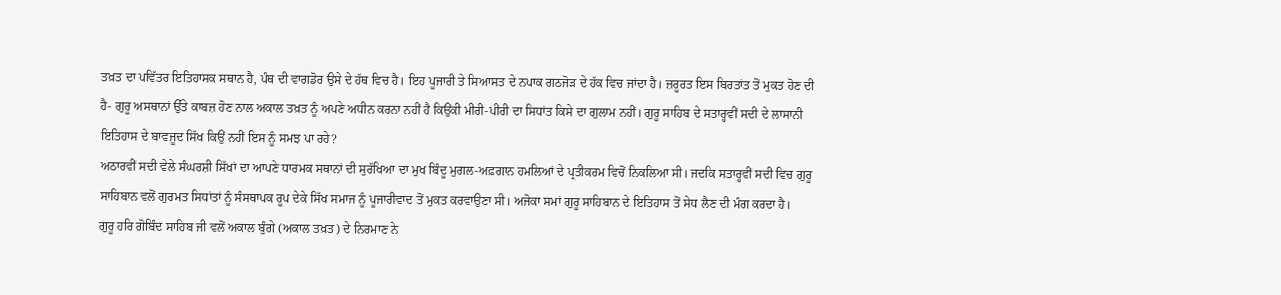ਤਖ਼ਤ ਦਾ ਪਵਿੱਤਰ ਇਤਿਹਾਸਕ ਸਥਾਨ ਹੈ, ਪੰਥ ਦੀ ਵਾਗਡੋਰ ਉਸੇ ਦੇ ਹੱਥ ਵਿਚ ਹੈ। ਇਹ ਪੂਜਾਰੀ ਤੇ ਸਿਆਸਤ ਦੇ ਨਪਾਕ ਗਠਜੋੜ ਦੇ ਹੱਕ ਵਿਚ ਜਾਂਦਾ ਹੈ। ਜ਼ਰੂਰਤ ਇਸ ਬਿਰਤਾਂਤ ਤੋਂ ਮੁਕਤ ਹੋਣ ਦੀ ਹੈ- ਗੁਰੂ ਅਸਥਾਨਾਂ ਉੱਤੇ ਕਾਬਜ਼ ਹੋਣ ਨਾਲ ਅਕਾਲ ਤਖ਼ਤ ਨੂੰ ਅਪਣੇ ਅਧੀਨ ਕਰਨਾ ਨਹੀਂ ਹੈ ਕਿਉਂਕੀ ਮੀਰੀ-ਪੀਰੀ ਦਾ ਸਿਧਾਂਤ ਕਿਸੇ ਦਾ ਗੁਲਾਮ ਨਹੀਂ। ਗੁਰੂ ਸਾਹਿਬ ਦੇ ਸਤਾਰ੍ਹਵੀਂ ਸਦੀ ਦੇ ਲਾਸਾਨੀ ਇਤਿਹਾਸ ਦੇ ਬਾਵਜੂਦ ਸਿੱਖ ਕਿਉਂ ਨਹੀਂ ਇਸ ਨੂੰ ਸਮਝ ਪਾ ਰਹੇ?
ਅਠਾਰਵੀਂ ਸਦੀ ਵੇਲੇ ਸੰਘਰਸ਼ੀ ਸਿੱਖਾਂ ਦਾ ਆਪਣੇ ਧਾਰਮਕ ਸਥਾਨਾਂ ਦੀ ਸੁਰੱਖਿਆ ਦਾ ਮੁਖ ਬਿੰਦੂ ਮੁਗਲ-ਅਫ਼ਗਾਨ ਹਮਲਿਆਂ ਦੇ ਪ੍ਰਤੀਕਰਮ ਵਿਚੋਂ ਨਿਕਲਿਆ ਸੀ। ਜਦਕਿ ਸਤਾਰ੍ਹਵੀਂ ਸਦੀ ਵਿਚ ਗੁਰੂ ਸਾਹਿਬਾਨ ਵਲੋਂ ਗੁਰਮਤ ਸਿਧਾਂਤਾਂ ਨੂੰ ਸੰਸਥਾਪਕ ਰੂਪ ਦੇਕੇ ਸਿੱਖ ਸਮਾਜ ਨੂੰ ਪੂਜਾਰੀਵਾਦ ਤੋਂ ਮੁਕਤ ਕਰਵਾਉਣਾ ਸੀ। ਅਜੋਕਾ ਸਮਾਂ ਗੁਰੂ ਸਾਹਿਬਾਨ ਦੇ ਇਤਿਹਾਸ ਤੋਂ ਸੇਧ ਲੈਣ ਦੀ ਮੰਗ ਕਰਦਾ ਹੈ।
ਗੁਰੂ ਹਰਿ ਗੋਬਿੰਦ ਸਾਹਿਬ ਜੀ ਵਲੋਂ ਅਕਾਲ ਬੁੰਗੇ (ਅਕਾਲ ਤਖ਼ਤ) ਦੇ ਨਿਰਮਾਣ ਨੇ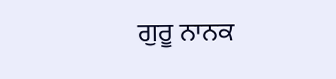ਗੁਰੂ ਨਾਨਕ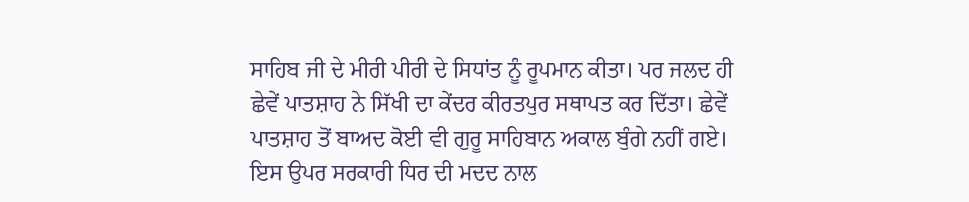ਸਾਹਿਬ ਜੀ ਦੇ ਮੀਰੀ ਪੀਰੀ ਦੇ ਸਿਧਾਂਤ ਨੂੰ ਰੂਪਮਾਨ ਕੀਤਾ। ਪਰ ਜਲਦ ਹੀ ਛੇਵੇਂ ਪਾਤਸ਼ਾਹ ਨੇ ਸਿੱਖੀ ਦਾ ਕੇਂਦਰ ਕੀਰਤਪੁਰ ਸਥਾਪਤ ਕਰ ਦਿੱਤਾ। ਛੇਵੇਂ ਪਾਤਸ਼ਾਹ ਤੋਂ ਬਾਅਦ ਕੋਈ ਵੀ ਗੁਰੂ ਸਾਹਿਬਾਨ ਅਕਾਲ ਬੁੰਗੇ ਨਹੀਂ ਗਏ। ਇਸ ਉਪਰ ਸਰਕਾਰੀ ਧਿਰ ਦੀ ਮਦਦ ਨਾਲ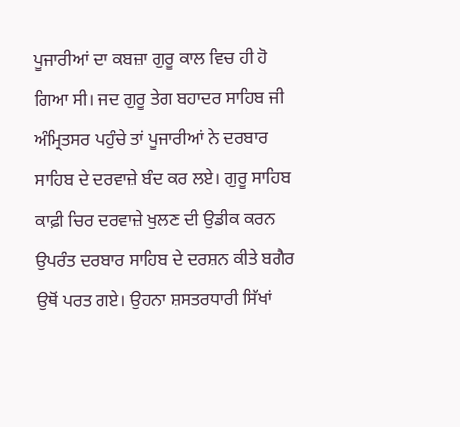ਪੂਜਾਰੀਆਂ ਦਾ ਕਬਜ਼ਾ ਗੁਰੂ ਕਾਲ ਵਿਚ ਹੀ ਹੋ ਗਿਆ ਸੀ। ਜਦ ਗੁਰੂ ਤੇਗ ਬਹਾਦਰ ਸਾਹਿਬ ਜੀ ਅੰਮ੍ਰਿਤਸਰ ਪਹੁੰਚੇ ਤਾਂ ਪੂਜਾਰੀਆਂ ਨੇ ਦਰਬਾਰ ਸਾਹਿਬ ਦੇ ਦਰਵਾਜ਼ੇ ਬੰਦ ਕਰ ਲਏ। ਗੁਰੂ ਸਾਹਿਬ ਕਾਫ਼ੀ ਚਿਰ ਦਰਵਾਜ਼ੇ ਖੁਲਣ ਦੀ ਉਡੀਕ ਕਰਨ ਉਪਰੰਤ ਦਰਬਾਰ ਸਾਹਿਬ ਦੇ ਦਰਸ਼ਨ ਕੀਤੇ ਬਗੈਰ ਉਥੋਂ ਪਰਤ ਗਏ। ਉਹਨਾ ਸ਼ਸਤਰਧਾਰੀ ਸਿੱਖਾਂ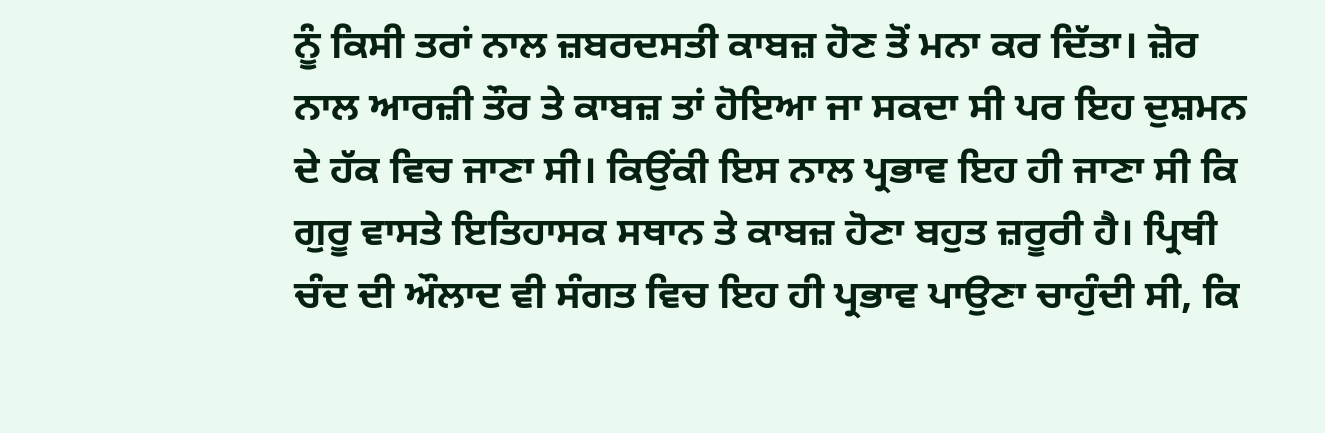ਨੂੰ ਕਿਸੀ ਤਰਾਂ ਨਾਲ ਜ਼ਬਰਦਸਤੀ ਕਾਬਜ਼ ਹੋਣ ਤੋਂ ਮਨਾ ਕਰ ਦਿੱਤਾ। ਜ਼ੋਰ ਨਾਲ ਆਰਜ਼ੀ ਤੌਰ ਤੇ ਕਾਬਜ਼ ਤਾਂ ਹੋਇਆ ਜਾ ਸਕਦਾ ਸੀ ਪਰ ਇਹ ਦੁਸ਼ਮਨ ਦੇ ਹੱਕ ਵਿਚ ਜਾਣਾ ਸੀ। ਕਿਉਂਕੀ ਇਸ ਨਾਲ ਪ੍ਰਭਾਵ ਇਹ ਹੀ ਜਾਣਾ ਸੀ ਕਿ ਗੁਰੂ ਵਾਸਤੇ ਇਤਿਹਾਸਕ ਸਥਾਨ ਤੇ ਕਾਬਜ਼ ਹੋਣਾ ਬਹੁਤ ਜ਼ਰੂਰੀ ਹੈ। ਪ੍ਰਿਥੀ ਚੰਦ ਦੀ ਔਲਾਦ ਵੀ ਸੰਗਤ ਵਿਚ ਇਹ ਹੀ ਪ੍ਰਭਾਵ ਪਾਉਣਾ ਚਾਹੁੰਦੀ ਸੀ, ਕਿ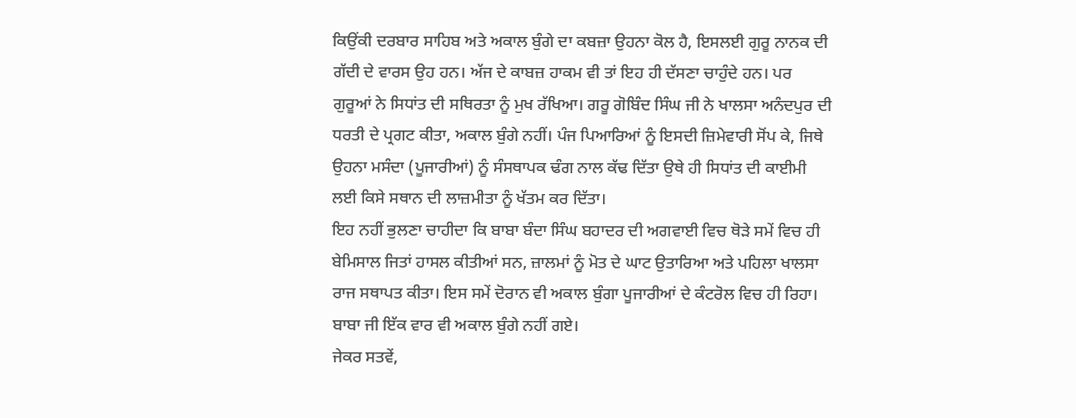ਕਿਉਂਕੀ ਦਰਬਾਰ ਸਾਹਿਬ ਅਤੇ ਅਕਾਲ ਬੁੰਗੇ ਦਾ ਕਬਜ਼ਾ ਉਹਨਾ ਕੋਲ ਹੈ, ਇਸਲਈ ਗੁਰੂ ਨਾਨਕ ਦੀ ਗੱਦੀ ਦੇ ਵਾਰਸ ਉਹ ਹਨ। ਅੱਜ ਦੇ ਕਾਬਜ਼ ਹਾਕਮ ਵੀ ਤਾਂ ਇਹ ਹੀ ਦੱਸਣਾ ਚਾਹੁੰਦੇ ਹਨ। ਪਰ ਗੁਰੂਆਂ ਨੇ ਸਿਧਾਂਤ ਦੀ ਸਥਿਰਤਾ ਨੂੰ ਮੁਖ ਰੱਖਿਆ। ਗਰੂ ਗੋਬਿੰਦ ਸਿੰਘ ਜੀ ਨੇ ਖਾਲਸਾ ਅਨੰਦਪੁਰ ਦੀ ਧਰਤੀ ਦੇ ਪ੍ਰਗਟ ਕੀਤਾ, ਅਕਾਲ ਬੁੰਗੇ ਨਹੀਂ। ਪੰਜ ਪਿਆਰਿਆਂ ਨੂੰ ਇਸਦੀ ਜ਼ਿਮੇਵਾਰੀ ਸੋਂਪ ਕੇ, ਜਿਥੇ ਉਹਨਾ ਮਸੰਦਾ (ਪੂਜਾਰੀਆਂ) ਨੂੰ ਸੰਸਥਾਪਕ ਢੰਗ ਨਾਲ ਕੱਢ ਦਿੱਤਾ ਉਥੇ ਹੀ ਸਿਧਾਂਤ ਦੀ ਕਾਈਮੀ ਲਈ ਕਿਸੇ ਸਥਾਨ ਦੀ ਲਾਜ਼ਮੀਤਾ ਨੂੰ ਖੱਤਮ ਕਰ ਦਿੱਤਾ।
ਇਹ ਨਹੀਂ ਭੁਲਣਾ ਚਾਹੀਦਾ ਕਿ ਬਾਬਾ ਬੰਦਾ ਸਿੰਘ ਬਹਾਦਰ ਦੀ ਅਗਵਾਈ ਵਿਚ ਥੋੜੇ ਸਮੇਂ ਵਿਚ ਹੀ ਬੇਮਿਸਾਲ ਜਿਤਾਂ ਹਾਸਲ ਕੀਤੀਆਂ ਸਨ, ਜ਼ਾਲਮਾਂ ਨੂੰ ਮੋਤ ਦੇ ਘਾਟ ਉਤਾਰਿਆ ਅਤੇ ਪਹਿਲਾ ਖਾਲਸਾ ਰਾਜ ਸਥਾਪਤ ਕੀਤਾ। ਇਸ ਸਮੇਂ ਦੋਰਾਨ ਵੀ ਅਕਾਲ ਬੁੰਗਾ ਪੂਜਾਰੀਆਂ ਦੇ ਕੰਟਰੋਲ ਵਿਚ ਹੀ ਰਿਹਾ। ਬਾਬਾ ਜੀ ਇੱਕ ਵਾਰ ਵੀ ਅਕਾਲ ਬੁੰਗੇ ਨਹੀਂ ਗਏ।
ਜੇਕਰ ਸਤਵੇਂ,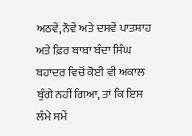ਅਠਵੇਂ, ਨੌਵੇਂ ਅਤੇ ਦਸਵੇਂ ਪਾਤਸ਼ਾਹ ਅਤੇ ਫ਼ਿਰ ਬਾਬਾ ਬੰਦਾ ਸਿੰਘ ਬਹਾਦਰ ਵਿਚੋਂ ਕੋਈ ਵੀ ਅਕਾਲ ਬੁੰਗੇ ਨਹੀਂ ਗਿਆ, ਤਾਂ ਕਿ ਇਸ ਲੰਮੇ ਸਮੇਂ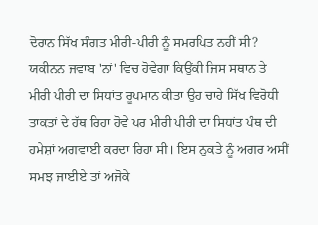ਦੋਰਾਨ ਸਿੱਖ ਸੰਗਤ ਮੀਰੀ-ਪੀਰੀ ਨੂੰ ਸਮਰਪਿਤ ਨਹੀਂ ਸੀ? ਯਕੀਨਨ ਜਵਾਬ 'ਨਾਂ' ਵਿਚ ਹੋਵੇਗਾ ਕਿਉਂਕੀ ਜਿਸ ਸਥਾਨ ਤੇ ਮੀਰੀ ਪੀਰੀ ਦਾ ਸਿਧਾਂਤ ਰੂਪਮਾਨ ਕੀਤਾ ਉਹ ਚਾਹੇ ਸਿੱਖ ਵਿਰੋਧੀ ਤਾਕਤਾਂ ਦੇ ਹੱਥ ਰਿਹਾ ਹੋਵੇ ਪਰ ਮੀਰੀ ਪੀਰੀ ਦਾ ਸਿਧਾਂਤ ਪੰਥ ਦੀ ਹਮੇਸ਼ਾਂ ਅਗਵਾਈ ਕਰਦਾ ਰਿਹਾ ਸੀ। ਇਸ ਨੁਕਤੇ ਨੂੰ ਅਗਰ ਅਸੀਂ ਸਮਝ ਜਾਈਏ ਤਾਂ ਅਜੋਕੇ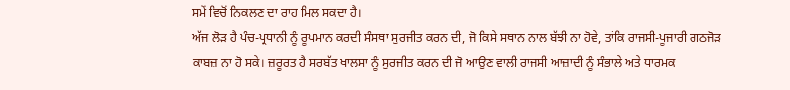ਸਮੇਂ ਵਿਚੋਂ ਨਿਕਲਣ ਦਾ ਰਾਹ ਮਿਲ ਸਕਦਾ ਹੈ।
ਅੱਜ ਲੋੜ ਹੈ ਪੰਚ-ਪ੍ਰਧਾਨੀ ਨੂੰ ਰੂਪਮਾਨ ਕਰਦੀ ਸੰਸਥਾ ਸੁਰਜੀਤ ਕਰਨ ਦੀ, ਜੋ ਕਿਸੇ ਸਥਾਨ ਨਾਲ ਬੱਝੀ ਨਾ ਹੋਵੇ, ਤਾਂਕਿ ਰਾਜਸੀ-ਪੂਜਾਰੀ ਗਠਜੋੜ ਕਾਬਜ਼ ਨਾ ਹੋ ਸਕੇ। ਜ਼ਰੂਰਤ ਹੈ ਸਰਬੱਤ ਖਾਲਸਾ ਨੂੰ ਸੁਰਜੀਤ ਕਰਨ ਦੀ ਜੋ ਆਉਣ ਵਾਲੀ ਰਾਜਸੀ ਆਜ਼ਾਦੀ ਨੂੰ ਸੰਭਾਲੇ ਅਤੇ ਧਾਰਮਕ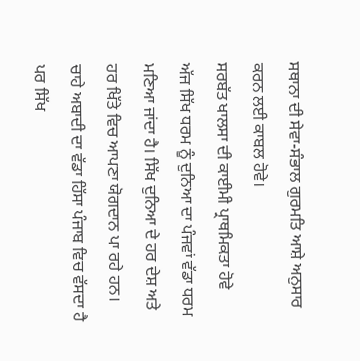ਸਥਾਨਾ ਦੀ ਸੇਵਾ-ਸੰਭਾਲ ਗੁਰਮਤਿ ਆਸ਼ੇ ਅਨੁਸਾਰ ਕਰਨ ਲਈ ਕਾਬਲ ਹੋਵੇ।
ਸਰਬੱਤ ਖਾਲਸਾ ਦੀ ਕਾਈਮੀ ਪ੍ਰਾਥਮਿਕਤਾ ਹੋਵੇ
ਅੱਜ ਸਿੱਖ ਧਰਮ ਨੂੰ ਦੁਨਿਆ ਦਾ ਪੰਜਵਾਂ ਵੱਡਾ ਧਰਮ ਮਣਿਆ ਜਾਂਦਾ ਹੈ। ਸਿੱਖ ਦੁਨਿਆ ਦੇ ਹਰ ਦੇਸ਼ ਅਤੇ ਹਰ ਖਿੱਤੇ ਵਿਚ ਆਪਣਾ ਯੋਗਦਾਨ ਪਾ ਰਹੇ ਹਨ। ਚਾਹੇ ਅਬਾਦੀ ਦਾ ਵੱਡਾ ਹਿੱਸਾ ਪੰਜਾਬ ਵਿਚ ਵੱਸਦਾ ਹੈ ਪਰ ਸਿੱਖ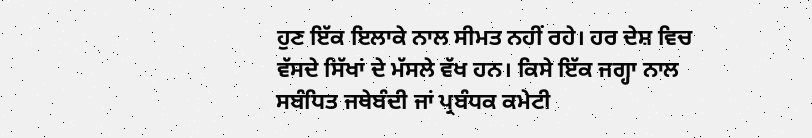ਹੁਣ ਇੱਕ ਇਲਾਕੇ ਨਾਲ ਸੀਮਤ ਨਹੀਂ ਰਹੇ। ਹਰ ਦੇਸ਼ ਵਿਚ ਵੱਸਦੇ ਸਿੱਖਾਂ ਦੇ ਮੱਸਲੇ ਵੱਖ ਹਨ। ਕਿਸੇ ਇੱਕ ਜਗ੍ਹਾ ਨਾਲ ਸਬੰਧਿਤ ਜਥੇਬੰਦੀ ਜਾਂ ਪ੍ਰਬੰਧਕ ਕਮੇਟੀ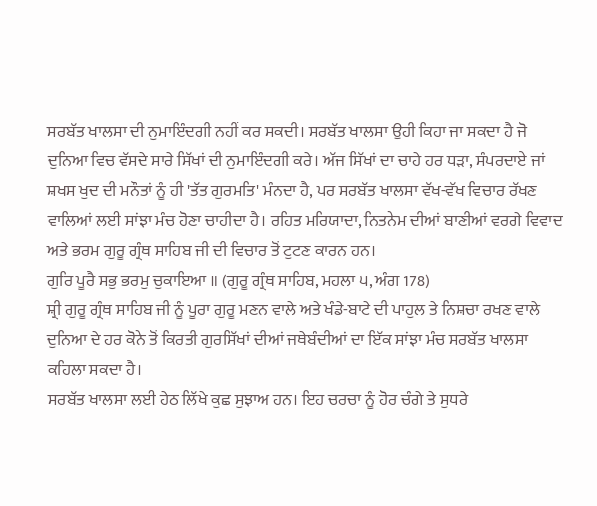ਸਰਬੱਤ ਖਾਲਸਾ ਦੀ ਨੁਮਾਇੰਦਗੀ ਨਹੀਂ ਕਰ ਸਕਦੀ। ਸਰਬੱਤ ਖਾਲਸਾ ਉਹੀ ਕਿਹਾ ਜਾ ਸਕਦਾ ਹੈ ਜੋ ਦੁਨਿਆ ਵਿਚ ਵੱਸਦੇ ਸਾਰੇ ਸਿੱਖਾਂ ਦੀ ਨੁਮਾਇੰਦਗੀ ਕਰੇ। ਅੱਜ ਸਿੱਖਾਂ ਦਾ ਚਾਹੇ ਹਰ ਧੜਾ, ਸੰਪਰਦਾਏ ਜਾਂ ਸ਼ਖਸ ਖੁਦ ਦੀ ਮਨੌਤਾਂ ਨੂੰ ਹੀ 'ਤੱਤ ਗੁਰਮਤਿ' ਮੰਨਦਾ ਹੈ, ਪਰ ਸਰਬੱਤ ਖਾਲਸਾ ਵੱਖ-ਵੱਖ ਵਿਚਾਰ ਰੱਖਣ ਵਾਲਿਆਂ ਲਈ ਸਾਂਝਾ ਮੰਚ ਹੋਣਾ ਚਾਹੀਦਾ ਹੈ। ਰਹਿਤ ਮਰਿਯਾਦਾ, ਨਿਤਨੇਮ ਦੀਆਂ ਬਾਣੀਆਂ ਵਰਗੇ ਵਿਵਾਦ ਅਤੇ ਭਰਮ ਗੁਰੂ ਗ੍ਰੰਥ ਸਾਹਿਬ ਜੀ ਦੀ ਵਿਚਾਰ ਤੋਂ ਟੁਟਣ ਕਾਰਨ ਹਨ।
ਗੁਰਿ ਪੂਰੈ ਸਭੁ ਭਰਮੁ ਚੁਕਾਇਆ ॥ (ਗੁਰੂ ਗ੍ਰੰਥ ਸਾਹਿਬ, ਮਹਲਾ ੫, ਅੰਗ 178)
ਸ਼੍ਰੀ ਗੁਰੂ ਗ੍ਰੰਥ ਸਾਹਿਬ ਜੀ ਨੂੰ ਪੂਰਾ ਗੁਰੂ ਮਣਨ ਵਾਲੇ ਅਤੇ ਖੰਡੇ-ਬਾਟੇ ਦੀ ਪਾਹੁਲ ਤੇ ਨਿਸ਼ਚਾ ਰਖਣ ਵਾਲੇ ਦੁਨਿਆ ਦੇ ਹਰ ਕੋਨੇ ਤੋਂ ਕਿਰਤੀ ਗੁਰਸਿੱਖਾਂ ਦੀਆਂ ਜਥੇਬੰਦੀਆਂ ਦਾ ਇੱਕ ਸਾਂਝਾ ਮੰਚ ਸਰਬੱਤ ਖਾਲਸਾ ਕਹਿਲਾ ਸਕਦਾ ਹੈ।
ਸਰਬੱਤ ਖਾਲਸਾ ਲਈ ਹੇਠ ਲਿੱਖੇ ਕੁਛ ਸੁਝਾਅ ਹਨ। ਇਹ ਚਰਚਾ ਨੂੰ ਹੋਰ ਚੰਗੇ ਤੇ ਸੁਧਰੇ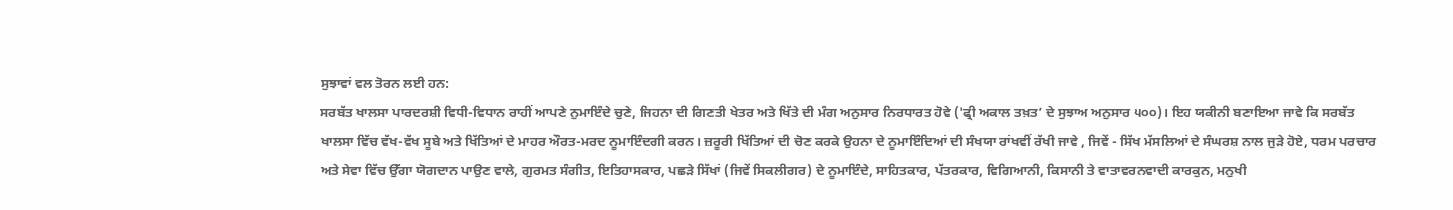ਸੁਝਾਵਾਂ ਵਲ ਤੋਰਨ ਲਈ ਹਨ:
ਸਰਬੱਤ ਖਾਲਸਾ ਪਾਰਦਰਸ਼ੀ ਵਿਧੀ-ਵਿਧਾਨ ਰਾਹੀਂ ਆਪਣੇ ਨੁਮਾਇੰਦੇ ਚੁਣੇ, ਜਿਹਨਾ ਦੀ ਗਿਣਤੀ ਖੇਤਰ ਅਤੇ ਖਿੱਤੇ ਦੀ ਮੰਗ ਅਨੁਸਾਰ ਨਿਰਧਾਰਤ ਹੋਵੇ ('ਫ੍ਰੀ ਅਕਾਲ ਤਖ਼ਤ’ ਦੇ ਸੁਝਾਅ ਅਨੁਸਾਰ ੫੦੦)। ਇਹ ਯਕੀਨੀ ਬਣਾਇਆ ਜਾਵੇ ਕਿ ਸਰਬੱਤ ਖਾਲਸਾ ਵਿੱਚ ਵੱਖ-ਵੱਖ ਸੂਬੇ ਅਤੇ ਖਿੱਤਿਆਂ ਦੇ ਮਾਹਰ ਔਰਤ-ਮਰਦ ਨੂਮਾਇੰਦਗੀ ਕਰਨ। ਜ਼ਰੂਰੀ ਖਿੱਤਿਆਂ ਦੀ ਚੋਣ ਕਰਕੇ ਉਹਨਾ ਦੇ ਨੂਮਾਇੰਦਿਆਂ ਦੀ ਸੰਖਯਾ ਰਾਂਖਵੀਂ ਰੱਖੀ ਜਾਵੇ , ਜਿਵੇਂ - ਸਿੱਖ ਮੱਸਲਿਆਂ ਦੇ ਸੰਘਰਸ਼ ਨਾਲ ਜੁੜੇ ਹੋਏ, ਧਰਮ ਪਰਚਾਰ ਅਤੇ ਸੇਵਾ ਵਿੱਚ ਉੱਗਾ ਯੋਗਦਾਨ ਪਾਉਣ ਵਾਲੇ, ਗੁਰਮਤ ਸੰਗੀਤ, ਇਤਿਹਾਸਕਾਰ, ਪਛੜੇ ਸਿੱਖਾਂ (ਜਿਵੇਂ ਸਿਕਲੀਗਰ) ਦੇ ਨੂਮਾਇੰਦੇ, ਸਾਹਿਤਕਾਰ, ਪੱਤਰਕਾਰ, ਵਿਗਿਆਨੀ, ਕਿਸਾਨੀ ਤੇ ਵਾਤਾਵਰਨਵਾਦੀ ਕਾਰਕੁਨ, ਮਨੁਖੀ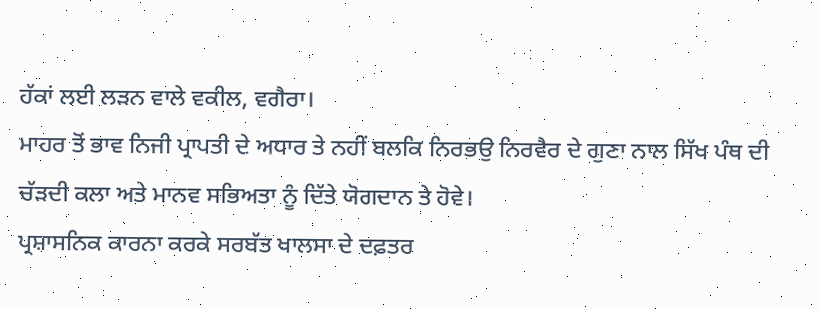ਹੱਕਾਂ ਲਈ ਲੜਨ ਵਾਲੇ ਵਕੀਲ, ਵਗੈਰਾ।
ਮਾਹਰ ਤੋਂ ਭਾਵ ਨਿਜੀ ਪ੍ਰਾਪਤੀ ਦੇ ਅਧਾਰ ਤੇ ਨਹੀਂ ਬਲਕਿ ਨਿਰਭਉ ਨਿਰਵੈਰ ਦੇ ਗੁਣਾ ਨਾਲ ਸਿੱਖ ਪੰਥ ਦੀ ਚੱੜਦੀ ਕਲਾ ਅਤੇ ਮਾਨਵ ਸਭਿਅਤਾ ਨੂੰ ਦਿੱਤੇ ਯੋਗਦਾਨ ਤੇ ਹੋਵੇ।
ਪ੍ਰਸ਼ਾਸਨਿਕ ਕਾਰਨਾ ਕਰਕੇ ਸਰਬੱਤ ਖਾਲਸਾ ਦੇ ਦਫ਼ਤਰ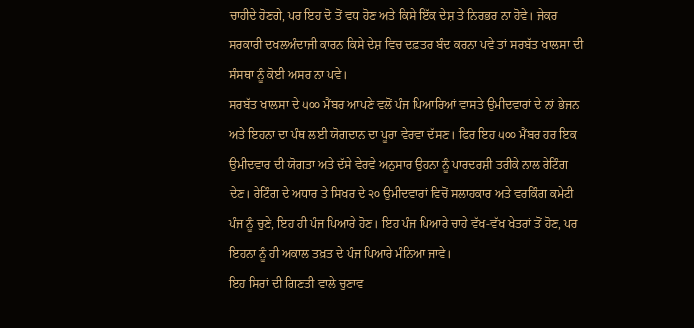ਚਾਹੀਦੇ ਹੋਣਗੇ, ਪਰ ਇਹ ਦੋ ਤੋਂ ਵਧ ਹੋਣ ਅਤੇ ਕਿਸੇ ਇੱਕ ਦੇਸ਼ ਤੇ ਨਿਰਭਰ ਨਾ ਹੋਵੇ। ਜੇਕਰ ਸਰਕਾਰੀ ਦਖਲਅੰਦਾਜੀ ਕਾਰਨ ਕਿਸੇ ਦੇਸ਼ ਵਿਚ ਦਫ਼ਤਰ ਬੰਦ ਕਰਨਾ ਪਵੇ ਤਾਂ ਸਰਬੱਤ ਖਾਲਸਾ ਦੀ ਸੰਸਥਾ ਨੂੰ ਕੋਈ ਅਸਰ ਨਾ ਪਵੇ।
ਸਰਬੱਤ ਖਾਲਸਾ ਦੇ ੫੦੦ ਮੈਂਬਰ ਆਪਣੇ ਵਲੋਂ ਪੰਜ ਪਿਆਰਿਆਂ ਵਾਸਤੇ ਉਮੀਦਵਾਰਾਂ ਦੇ ਨਾਂ ਭੇਜਨ ਅਤੇ ਇਹਨਾ ਦਾ ਪੰਥ ਲਈ ਯੋਗਦਾਨ ਦਾ ਪੂਰਾ ਵੇਰਵਾ ਦੱਸਣ। ਫਿਰ ਇਹ ੫੦੦ ਮੈਂਬਰ ਹਰ ਇਕ ਉਮੀਦਵਾਰ ਦੀ ਯੋਗਤਾ ਅਤੇ ਦੱਸੇ ਵੇਰਵੇ ਅਨੁਸਾਰ ਉਹਨਾ ਨੂੰ ਪਾਰਦਰਸ਼ੀ ਤਰੀਕੇ ਨਾਲ ਰੇਟਿੰਗ ਦੇਣ। ਰੇਟਿੰਗ ਦੇ ਅਧਾਰ ਤੇ ਸਿਖਰ ਦੇ ੨੦ ਉਮੀਦਵਾਰਾਂ ਵਿਚੋਂ ਸਲਾਹਕਾਰ ਅਤੇ ਵਰਕਿੰਗ ਕਮੇਟੀ ਪੰਜ ਨੂੰ ਚੁਣੇ, ਇਹ ਹੀ ਪੰਜ ਪਿਆਰੇ ਹੋਣ। ਇਹ ਪੰਜ ਪਿਆਰੇ ਚਾਹੇ ਵੱਖ-ਵੱਖ ਖੇਤਰਾਂ ਤੋਂ ਹੋਣ, ਪਰ ਇਹਨਾ ਨੂੰ ਹੀ ਅਕਾਲ ਤਖ਼ਤ ਦੇ ਪੰਜ ਪਿਆਰੇ ਮੰਨਿਆ ਜਾਵੇ।
ਇਹ ਸਿਰਾਂ ਦੀ ਗਿਣਤੀ ਵਾਲੇ ਚੁਣਾਵ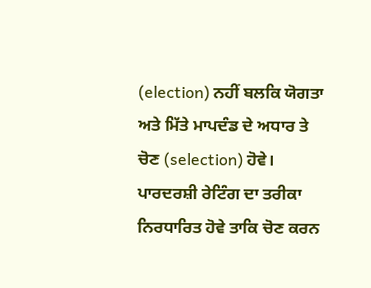(election) ਨਹੀਂ ਬਲਕਿ ਯੋਗਤਾ ਅਤੇ ਮਿੱਤੇ ਮਾਪਦੰਡ ਦੇ ਅਧਾਰ ਤੇ ਚੋਣ (selection) ਹੋਵੇ। ਪਾਰਦਰਸ਼ੀ ਰੇਟਿੰਗ ਦਾ ਤਰੀਕਾ ਨਿਰਧਾਰਿਤ ਹੋਵੇ ਤਾਕਿ ਚੋਣ ਕਰਨ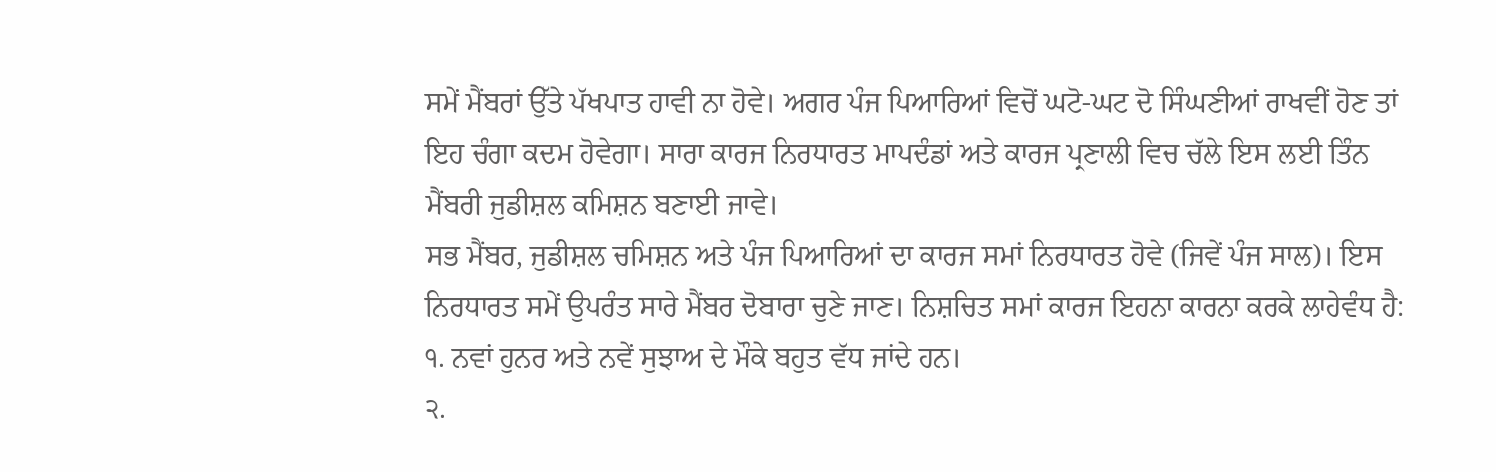ਸਮੇਂ ਮੈਂਬਰਾਂ ਉੱਤੇ ਪੱਖਪਾਤ ਹਾਵੀ ਨਾ ਹੋਵੇ। ਅਗਰ ਪੰਜ ਪਿਆਰਿਆਂ ਵਿਚੋਂ ਘਟੋ-ਘਟ ਦੋ ਸਿੰਘਣੀਆਂ ਰਾਖਵੀਂ ਹੋਣ ਤਾਂ ਇਹ ਚੰਗਾ ਕਦਮ ਹੋਵੇਗਾ। ਸਾਰਾ ਕਾਰਜ ਨਿਰਧਾਰਤ ਮਾਪਦੰਡਾਂ ਅਤੇ ਕਾਰਜ ਪ੍ਰਣਾਲੀ ਵਿਚ ਚੱਲੇ ਇਸ ਲਈ ਤਿੰਨ ਮੈਂਬਰੀ ਜੁਡੀਸ਼ਲ ਕਮਿਸ਼ਨ ਬਣਾਈ ਜਾਵੇ।
ਸਭ ਮੈਂਬਰ, ਜੁਡੀਸ਼ਲ ਚਮਿਸ਼ਨ ਅਤੇ ਪੰਜ ਪਿਆਰਿਆਂ ਦਾ ਕਾਰਜ ਸਮਾਂ ਨਿਰਧਾਰਤ ਹੋਵੇ (ਜਿਵੇਂ ਪੰਜ ਸਾਲ)। ਇਸ ਨਿਰਧਾਰਤ ਸਮੇਂ ਉਪਰੰਤ ਸਾਰੇ ਮੈਂਬਰ ਦੋਬਾਰਾ ਚੁਣੇ ਜਾਣ। ਨਿਸ਼ਚਿਤ ਸਮਾਂ ਕਾਰਜ ਇਹਨਾ ਕਾਰਨਾ ਕਰਕੇ ਲਾਹੇਵੰਧ ਹੈ:
੧. ਨਵਾਂ ਹੁਨਰ ਅਤੇ ਨਵੇਂ ਸੁਝਾਅ ਦੇ ਮੌਕੇ ਬਹੁਤ ਵੱਧ ਜਾਂਦੇ ਹਨ।
੨.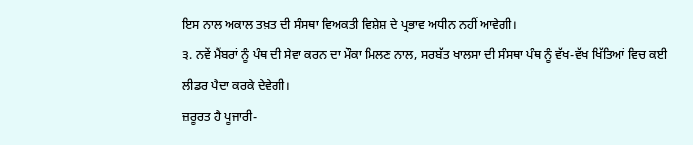ਇਸ ਨਾਲ ਅਕਾਲ ਤਖ਼ਤ ਦੀ ਸੰਸਥਾ ਵਿਅਕਤੀ ਵਿਸ਼ੇਸ਼ ਦੇ ਪ੍ਰਭਾਵ ਅਧੀਨ ਨਹੀਂ ਆਵੇਗੀ।
੩. ਨਵੇਂ ਮੈਂਬਰਾਂ ਨੂੰ ਪੰਥ ਦੀ ਸੇਵਾ ਕਰਨ ਦਾ ਮੌਕਾ ਮਿਲਣ ਨਾਲ, ਸਰਬੱਤ ਖਾਲਸਾ ਦੀ ਸੰਸਥਾ ਪੰਥ ਨੂੰ ਵੱਖ-ਵੱਖ ਖਿੱਤਿਆਂ ਵਿਚ ਕਈ ਲੀਡਰ ਪੈਦਾ ਕਰਕੇ ਦੇਵੇਗੀ।
ਜ਼ਰੂਰਤ ਹੈ ਪੂਜਾਰੀ-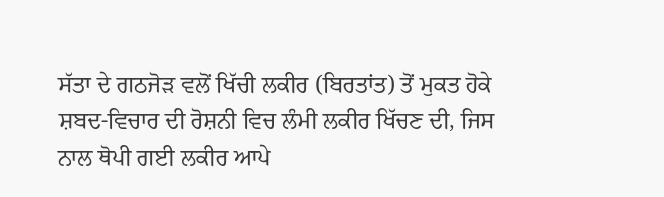ਸੱਤਾ ਦੇ ਗਠਜੋੜ ਵਲੋਂ ਖਿੱਚੀ ਲਕੀਰ (ਬਿਰਤਾਂਤ) ਤੋਂ ਮੁਕਤ ਹੋਕੇ ਸ਼ਬਦ-ਵਿਚਾਰ ਦੀ ਰੋਸ਼ਨੀ ਵਿਚ ਲੰਮੀ ਲਕੀਰ ਖਿੱਚਣ ਦੀ, ਜਿਸ ਨਾਲ ਥੋਪੀ ਗਈ ਲਕੀਰ ਆਪੇ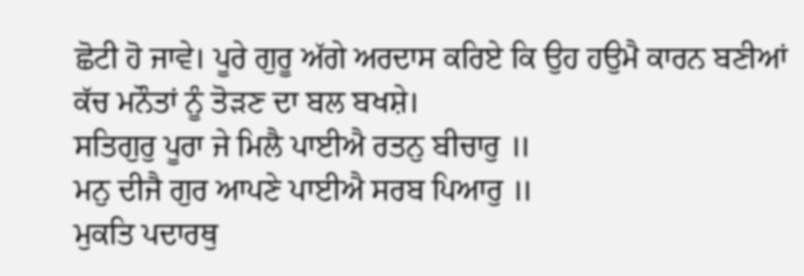ਛੋਟੀ ਹੋ ਜਾਵੇ। ਪੂਰੇ ਗੁਰੂ ਅੱਗੇ ਅਰਦਾਸ ਕਰਿਏ ਕਿ ਉਹ ਹਉਮੈ ਕਾਰਨ ਬਣੀਆਂ ਕੱਚ ਮਨੌਤਾਂ ਨੂੰ ਤੋੜਣ ਦਾ ਬਲ ਬਖਸ਼ੇ।
ਸਤਿਗੁਰੁ ਪੂਰਾ ਜੇ ਮਿਲੈ ਪਾਈਐ ਰਤਨੁ ਬੀਚਾਰੁ ॥
ਮਨੁ ਦੀਜੈ ਗੁਰ ਆਪਣੇ ਪਾਈਐ ਸਰਬ ਪਿਆਰੁ ॥
ਮੁਕਤਿ ਪਦਾਰਥੁ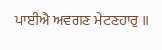ਪਾਈਐ ਅਵਗਣ ਮੇਟਣਹਾਰੁ ॥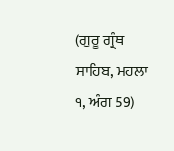(ਗੁਰੂ ਗ੍ਰੰਥ ਸਾਹਿਬ, ਮਹਲਾ ੧, ਅੰਗ 59)